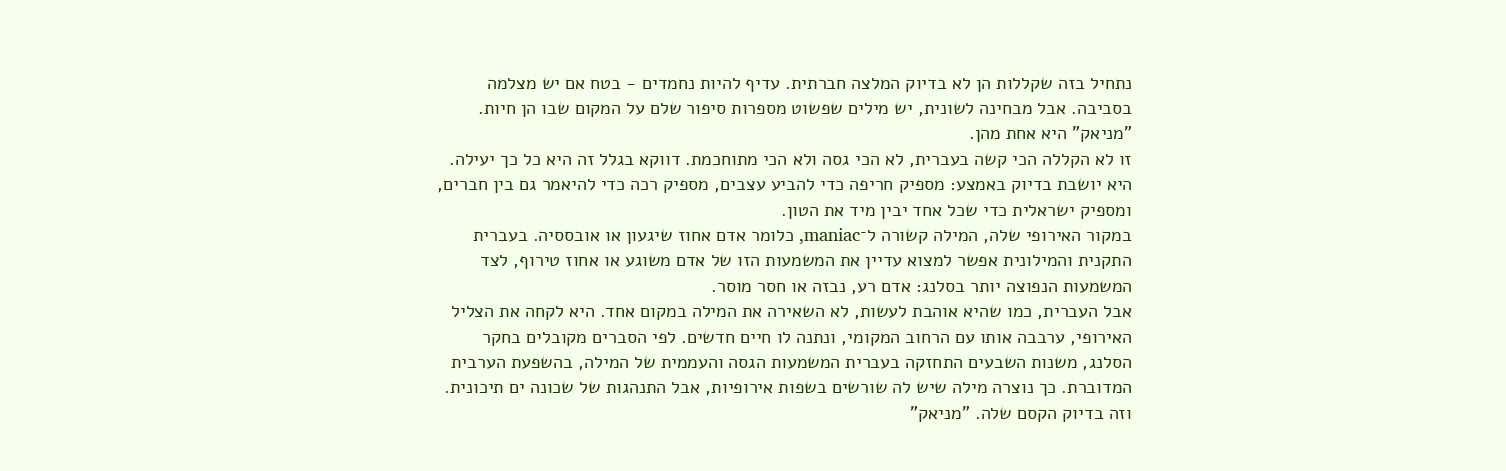נתחיל בזה שקללות הן לא בדיוק המלצה חברתית. עדיף להיות נחמדים - בטח אם יש מצלמה בסביבה. אבל מבחינה לשונית, יש מילים שפשוט מספרות סיפור שלם על המקום שבו הן חיות. "מניאק" היא אחת מהן.
זו לא הקללה הכי קשה בעברית, לא הכי גסה ולא הכי מתוחכמת. דווקא בגלל זה היא כל כך יעילה. היא יושבת בדיוק באמצע: מספיק חריפה כדי להביע עצבים, מספיק רכה כדי להיאמר גם בין חברים, ומספיק ישראלית כדי שכל אחד יבין מיד את הטון.
במקור האירופי שלה, המילה קשורה ל־maniac, כלומר אדם אחוז שיגעון או אובססיה. בעברית התקנית והמילונית אפשר למצוא עדיין את המשמעות הזו של אדם משוגע או אחוז טירוף, לצד המשמעות הנפוצה יותר בסלנג: אדם רע, נבזה או חסר מוסר.
אבל העברית, כמו שהיא אוהבת לעשות, לא השאירה את המילה במקום אחד. היא לקחה את הצליל האירופי, ערבבה אותו עם הרחוב המקומי, ונתנה לו חיים חדשים. לפי הסברים מקובלים בחקר הסלנג, משנות השבעים התחזקה בעברית המשמעות הגסה והעממית של המילה, בהשפעת הערבית המדוברת. כך נוצרה מילה שיש לה שורשים בשפות אירופיות, אבל התנהגות של שכונה ים תיכונית.
וזה בדיוק הקסם שלה. "מניאק"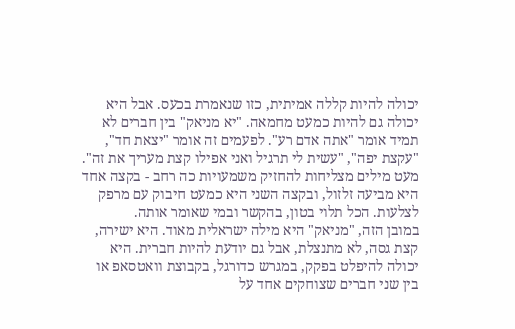יכולה להיות קללה אמיתית, כזו שנאמרת בכעס. אבל היא יכולה גם להיות כמעט מחמאה. "יא מניאק" בין חברים לא תמיד אומר "אתה אדם רע". לפעמים זה אומר "יצאת חד", "עקצת יפה", "עשית לי תרגיל ואני אפילו קצת מעריך את זה".
מעט מילים מצליחות להחזיק משמעויות כה רחב - בקצה אחד היא מביעה זלזול, ובקצה השני היא כמעט חיבוק עם מרפק לצלעות. הכל תלוי בטון, בהקשר ובמי שאומר אותה.
במובן הזה, "מניאק" היא מילה ישראלית מאוד. היא ישירה, קצת גסה, לא מתנצלת, אבל גם יודעת להיות חברית. היא יכולה להיפלט בפקק, במגרש כדורגל, בקבוצת וואטסאפ או בין שני חברים שצוחקים אחד על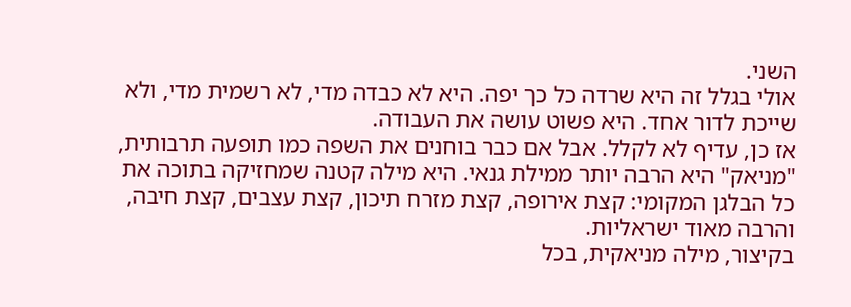השני.
אולי בגלל זה היא שרדה כל כך יפה. היא לא כבדה מדי, לא רשמית מדי, ולא שייכת לדור אחד. היא פשוט עושה את העבודה.
אז כן, עדיף לא לקלל. אבל אם כבר בוחנים את השפה כמו תופעה תרבותית, "מניאק" היא הרבה יותר ממילת גנאי. היא מילה קטנה שמחזיקה בתוכה את כל הבלגן המקומי: קצת אירופה, קצת מזרח תיכון, קצת עצבים, קצת חיבה, והרבה מאוד ישראליות.
בקיצור, מילה מניאקית, בכל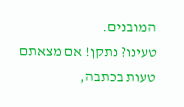המובנים.
טעינו? נתקן! אם מצאתם טעות בכתבה,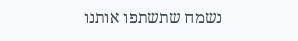נשמח שתשתפו אותנו